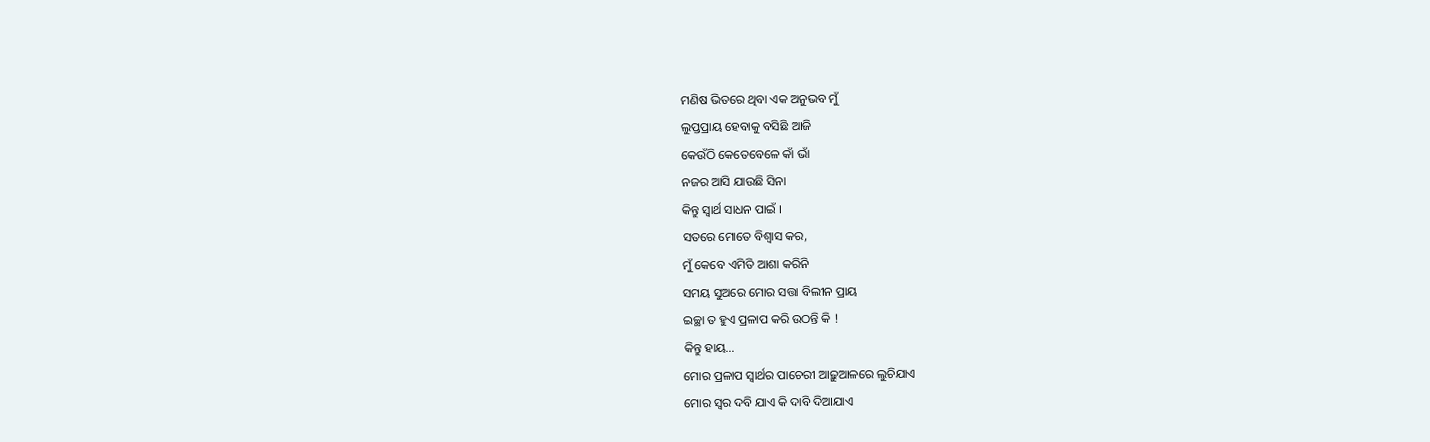ମଣିଷ ଭିତରେ ଥିବା ଏକ ଅନୁଭବ ମୁଁ
ଲୁପ୍ତପ୍ରାୟ ହେବାକୁ ବସିଛି ଆଜି
କେଉଁଠି କେତେବେଳେ କାଁ ଭାଁ
ନଜର ଆସି ଯାଉଛି ସିନା
କିନ୍ତୁ ସ୍ୱାର୍ଥ ସାଧନ ପାଇଁ ।
ସତରେ ମୋତେ ବିଶ୍ୱାସ କର,
ମୁଁ କେବେ ଏମିତି ଆଶା କରିନି
ସମୟ ସୁଅରେ ମୋର ସତ୍ତା ବିଲୀନ ପ୍ରାୟ
ଇଚ୍ଛା ତ ହୁଏ ପ୍ରଳାପ କରି ଉଠନ୍ତି କି !
କିନ୍ତୁ ହାୟ…
ମୋର ପ୍ରଳାପ ସ୍ୱାର୍ଥର ପାଚେରୀ ଆଢ଼ୁଆଳରେ ଲୁଚିଯାଏ
ମୋର ସ୍ୱର ଦବି ଯାଏ କି ଦାବି ଦିଆଯାଏ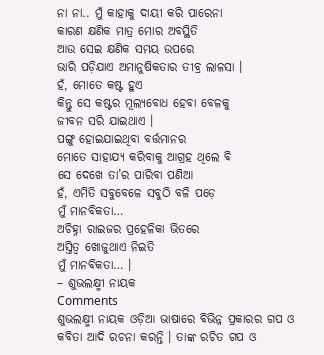ନା ନା.. ମୁଁ କାହାକୁ ଦାୟୀ କରି ପାରେନା
କାରଣ କ୍ଷଣିକ ମାତ୍ର ମୋର ଅବସ୍ଥିତି
ଆଉ ସେଇ କ୍ଷଣିକ ସମୟ ଉପରେ
ଭାରି ପଡ଼ିଯାଏ ଅମାନୁଷିକତାର ତୀବ୍ର ଲାଳସା ।
ହଁ, ମୋତେ କଷ୍ଟ ହୁଏ
କିନ୍ତୁ ସେ କଷ୍ଟର ମୂଲ୍ୟବୋଧ ହେବା ବେଳକୁ
ଜୀବନ ସରି ଯାଇଥାଏ ।
ପଙ୍ଗୁ ହୋଇଯାଇଥିବା ବର୍ତ୍ତମାନର
ମୋତେ ସାହାଯ୍ୟ କରିବାକୁ ଆଗ୍ରହ ଥିଲେ ବି
ସେ ଦେଖେ ତା’ର ପାରିବା ପଣିଆ
ହଁ, ଏମିତି ସବୁବେଳେ ସବୁଠି ବଳି ପଡ଼େ
ମୁଁ ମାନବିକତା…
ଅଚିହ୍ନା ରାଇଜର ପ୍ରହେଳିକା ଭିତରେ
ଅସ୍ତିତ୍ୱ ଖୋଜୁଥାଏ ନିଇତି
ମୁଁ ମାନବିକତା… ।
– ଶୁଭଲକ୍ଷ୍ମୀ ନାୟକ
Comments
ଶୁଭଲକ୍ଷ୍ମୀ ନାୟକ ଓଡ଼ିଆ ଭାଷାରେ ବିଭିନ୍ନ ପ୍ରକାରର ଗପ ଓ କବିତା ଆଦି ରଚନା କରନ୍ତି । ତାଙ୍କ ରଚିତ ଗପ ଓ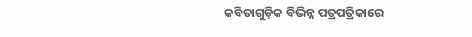କବିତାଗୁଡ଼ିକ ବିଭିନ୍ନ ପତ୍ରପତ୍ରିକାରେ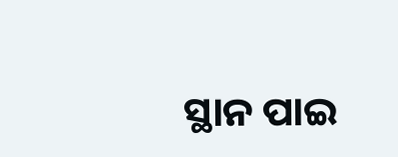ସ୍ଥାନ ପାଇ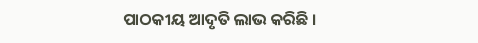ପାଠକୀୟ ଆଦୃତି ଲାଭ କରିଛି ।